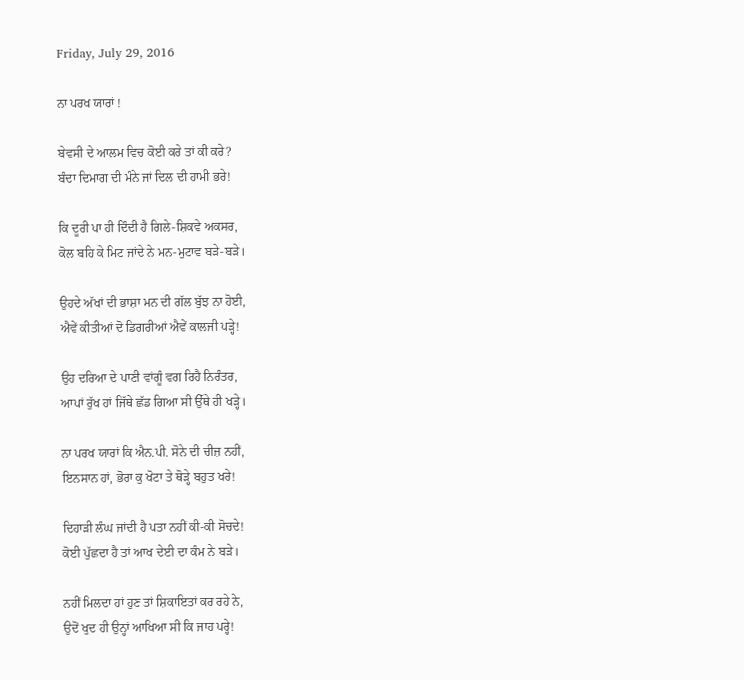Friday, July 29, 2016

ਨਾ ਪਰਖ ਯਾਰਾਂ !

ਬੇਵਸੀ ਦੇ ਆਲਮ ਵਿਚ ਕੋਈ ਕਰੇ ਤਾਂ ਕੀ ਕਰੇ?
ਬੰਦਾ ਦਿਮਾਗ ਦੀ ਮੰਨੇ ਜਾਂ ਦਿਲ ਦੀ ਹਾਮੀ ਭਰੇ!

ਕਿ ਦੂਰੀ ਪਾ ਹੀ ਦਿੰਦੀ ਹੈ ਗਿਲੇ-ਸ਼ਿਕਵੇ ਅਕਸਰ,
ਕੋਲ ਬਹਿ ਕੇ ਮਿਟ ਜਾਂਦੇ ਨੇ ਮਨ-ਮੁਟਾਵ ਬੜੇ-ਬੜੇ।

ਉਹਦੇ ਅੱਖਾਂ ਦੀ ਭਾਸ਼ਾ ਮਨ ਦੀ ਗੱਲ ਬੁੱਝ ਨਾ ਹੋਈ,
ਐਵੇਂ ਕੀਤੀਆਂ ਦੋ ਡਿਗਰੀਆਂ ਐਵੇਂ ਕਾਲਜੀ ਪੜ੍ਹੇ!

ਉਹ ਦਰਿਆ ਦੇ ਪਾਣੀ ਵਾਂਗੂੰ ਵਗ ਰਿਹੈ ਨਿਰੰਤਰ,
ਆਪਾਂ ਰੁੱਖ ਹਾਂ ਜਿੱਥੇ ਛੱਡ ਗਿਆ ਸੀ ਉੱਥੇ ਹੀ ਖੜ੍ਹੇ।

ਨਾ ਪਰਖ ਯਾਰਾਂ ਕਿ ਐਨ.ਪੀ. ਸੋਨੇ ਦੀ ਚੀਜ਼ ਨਹੀਂ,
ਇਨਸਾਨ ਹਾਂ, ਭੋਰਾ ਕੁ ਖੋਟਾ ਤੇ ਥੋੜ੍ਹੇ ਬਹੁਤ ਖਰੇ!

ਦਿਹਾੜੀ ਲੰਘ ਜਾਂਦੀ ਹੈ ਪਤਾ ਨਹੀਂ ਕੀ-ਕੀ ਸੋਚਦੇ!
ਕੋਈ ਪੁੱਛਦਾ ਹੈ ਤਾਂ ਆਖ ਦੇਈ ਦਾ ਕੰਮ ਨੇ ਬੜੇ।

ਨਹੀਂ ਮਿਲਦਾ ਹਾਂ ਹੁਣ ਤਾਂ ਸ਼ਿਕਾਇਤਾਂ ਕਰ ਰਹੇ ਨੇ,
ਉਦੋਂ ਖੁਦ ਹੀ ਉਨ੍ਹਾਂ ਆਖਿਆ ਸੀ ਕਿ ਜਾਹ ਪਰ੍ਹੇ!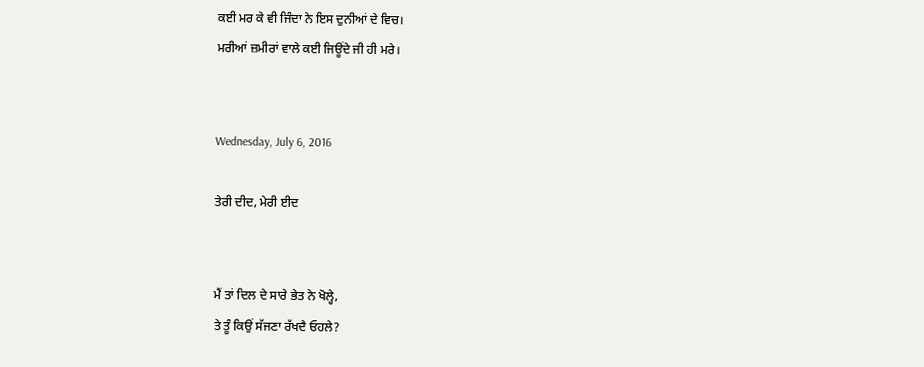ਕਈ ਮਰ ਕੇ ਵੀ ਜਿੰਦਾ ਨੇ ਇਸ ਦੁਨੀਆਂ ਦੇ ਵਿਚ।
ਮਰੀਆਂ ਜ਼ਮੀਰਾਂ ਵਾਲੇ ਕਈ ਜਿਊਂਦੇ ਜੀ ਹੀ ਮਰੇ।


Wednesday, July 6, 2016

ਤੇਰੀ ਦੀਦ, ਮੇਰੀ ਈਦ


ਮੈਂ ਤਾਂ ਦਿਲ ਦੇ ਸਾਰੇ ਭੇਤ ਨੇ ਖੋਲ੍ਹੇ,
ਤੇ ਤੂੰ ਕਿਉਂ ਸੱਜਣਾ ਰੱਖਦੈ ਓਹਲੇ?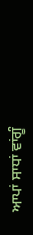ਆਪਾਂ ਸਾਧਾਂ ਵਾਂਗੂੰ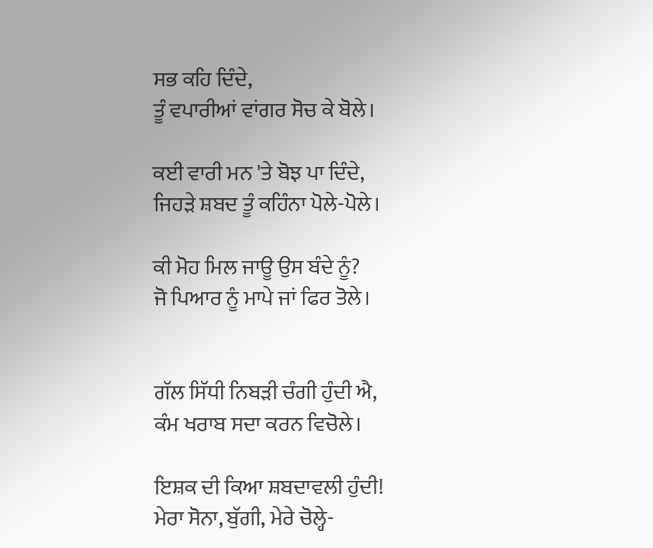ਸਭ ਕਹਿ ਦਿੰਦੇ,
ਤੂੰ ਵਪਾਰੀਆਂ ਵਾਂਗਰ ਸੋਚ ਕੇ ਬੋਲੇ।

ਕਈ ਵਾਰੀ ਮਨ 'ਤੇ ਬੋਝ ਪਾ ਦਿੰਦੇ,
ਜਿਹੜੇ ਸ਼ਬਦ ਤੂੰ ਕਹਿੰਨਾ ਪੋਲੇ-ਪੋਲੇ।

ਕੀ ਮੋਹ ਮਿਲ ਜਾਊ ਉਸ ਬੰਦੇ ਨੂੰ?
ਜੋ ਪਿਆਰ ਨੂੰ ਮਾਪੇ ਜਾਂ ਫਿਰ ਤੋਲੇ।


ਗੱਲ ਸਿੱਧੀ ਨਿਬੜੀ ਚੰਗੀ ਹੁੰਦੀ ਐ,
ਕੰਮ ਖਰਾਬ ਸਦਾ ਕਰਨ ਵਿਚੋਲੇ।

ਇਸ਼ਕ ਦੀ ਕਿਆ ਸ਼ਬਦਾਵਲੀ ਹੁੰਦੀ!
ਮੇਰਾ ਸੋਨਾ, ਬੁੱਗੀ, ਮੇਰੇ ਚੋਲ੍ਹੇ-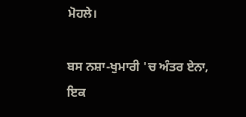ਮੋਹਲੇ।

ਬਸ ਨਸ਼ਾ-ਖੁਮਾਰੀ 'ਚ ਅੰਤਰ ਏਨਾ,
ਇਕ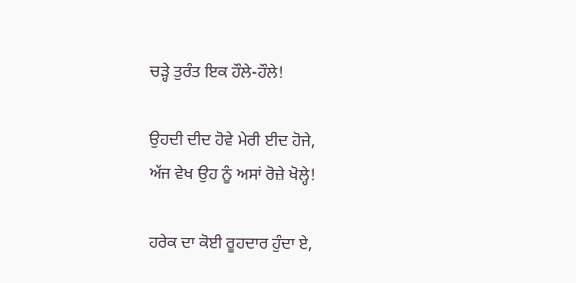ਚੜ੍ਹੇ ਤੁਰੰਤ ਇਕ ਹੌਲੇ-ਹੌਲੇ!

ਉਹਦੀ ਦੀਦ ਹੋਵੇ ਮੇਰੀ ਈਦ ਹੋਜੇ,
ਅੱਜ ਵੇਖ ਉਹ ਨੂੰ ਅਸਾਂ ਰੋਜ਼ੇ ਖੋਲ੍ਹੇ!

ਹਰੇਕ ਦਾ ਕੋਈ ਰੂਹਦਾਰ ਹੁੰਦਾ ਏ,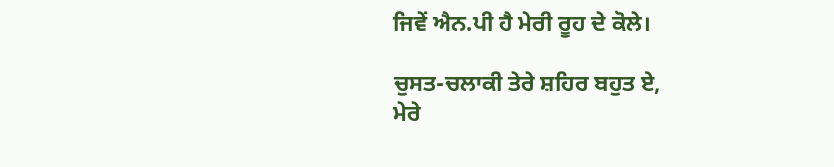ਜਿਵੇਂ ਐਨ.ਪੀ ਹੈ ਮੇਰੀ ਰੂਹ ਦੇ ਕੋਲੇ।

ਚੁਸਤ-ਚਲਾਕੀ ਤੇਰੇ ਸ਼ਹਿਰ ਬਹੁਤ ਏ,
ਮੇਰੇ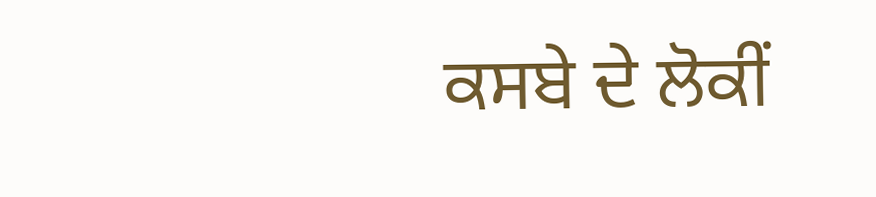ਕਸਬੇ ਦੇ ਲੋਕੀਂ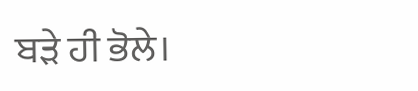ਬੜੇ ਹੀ ਭੋਲੇ।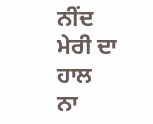ਨੀਂਦ ਮੇਰੀ ਦਾ ਹਾਲ ਨਾ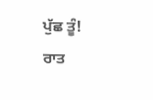ਪੁੱਛ ਤੂੰ!
ਰਾਤ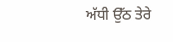ਅੱਧੀ ਉੱਠ ਤੇਰੇ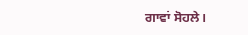ਗਾਵਾਂ ਸੋਹਲੇ।